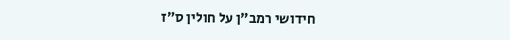חידושי רמב"ן על חולין ס״ז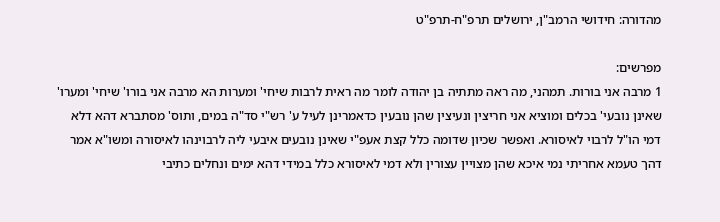מהדורה: חידושי הרמב"ן, ירושלים תרפ"ח-תרפ"ט

מפרשים:
1 מרבה אני בורות. תמהני, מה ראה מתתיה בן יהודה לומר מה ראית לרבות שיחי' ומערות הא מרבה אני בורו' שיחי' ומערו' שאינן נובעי' בכלים ומוציא אני חריצין ונעיצין שהן נובעין כדאמרינן לעיל ע' רש"י סד"ה במים, ותוס' מסתברא דהא דלא דמי הו"ל לרבוי לאיסורא. ואפשר שכיון שדומה כלל קצת אעפ"י שאינן נובעים איבעי ליה לרבוינהו לאיסורה ומשו"א אמר דהך טעמא אחריתי נמי איכא שהן מצויין עצורין ולא דמי לאיסורא כלל במידי דהא ימים ונחלים כתיבי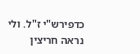כדפירש"י ז"ל. ולי נראה חריצין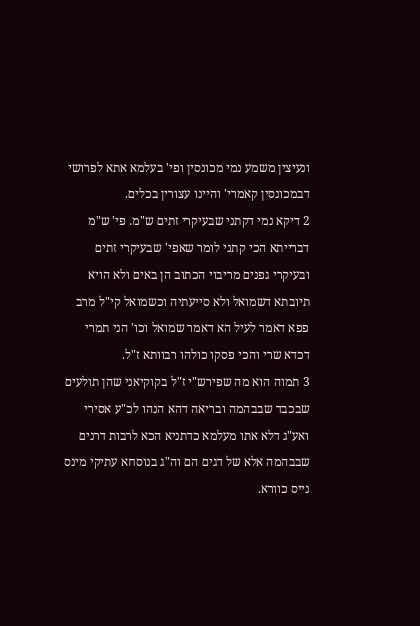ונעיצין משמע נמי מכונסין ופי' בעלמא אתא לפרושי דבמכונסין קאמרי' והיינו עצורין בכלים.
2 דיקא נמי דקתני שבעיקרי זתים ש"מ. פי' ש"מ דברייתא הכי קתני לומר שאפי' שבעיקרי זתים ובעיקרי גפנים מריבוי הכתוב הן באים ולא הויא תיובתא דשמואל ולא סייעתיה וכשמואל קי"ל מרב פפא דאמר לעיל הא דאמר שמואל וכו' הני תמרי דכדא שרי והכי פסקו כולהו רבוותא ז"ל.
3 תמוה הוא מה שפירש"י ז"ל בקוקיאני שהן תולעים שבכבד שבבהמה ובריאה דהא הנהו לכ"ע אסירי ואע"ג דלא אתו מעלמא כדתניא הכא לרבות דרנים שבבהמה אלא של דגים הם וה"ג בנוסחא עתיקי מינס נייס כוורא.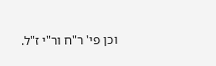וכן פי' ר"ח ור"י ז"ל.